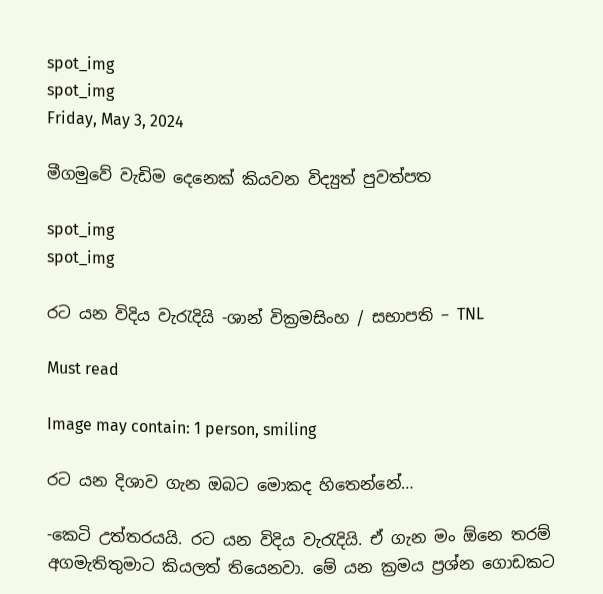spot_img
spot_img
Friday, May 3, 2024

මීගමුවේ වැඩිම දෙනෙක් කියවන විද්‍යුත් පුවත්පත

spot_img
spot_img

රට යන විදිය වැරැදියි -ශාන් වික්‍රමසිංහ / සභාපති – TNL

Must read

Image may contain: 1 person, smiling

රට යන දිශාව ගැන ඔබට මොකද හිතෙන්නේ…

-කෙටි උත්තරයයි. රට යන විදිය වැරැදියි. ඒ ගැන මං ඕනෙ තරම් අගමැතිතුමාට කියලත් තියෙනවා. මේ යන ක්‍රමය ප්‍රශ්න ගොඩකට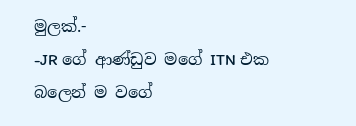මුලක්.-
-JR ගේ ආණ්ඩුව මගේ ITN එක බලෙන් ම වගේ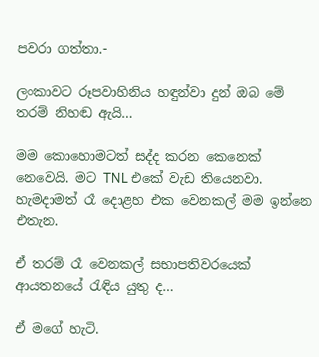පවරා ගත්තා.-

ලංකාවට රූපවාහිනිය හඳුන්වා දුන් ඔබ මේ තරම් නිහඬ ඇයි…

මම කොහොමටත් සද්ද කරන කෙනෙක් නෙවෙයි. මට TNL එකේ වැඩ තියෙනවා. හැමදාමත් රෑ දොළහ එක වෙනකල් මම ඉන්නෙ එතැන.

ඒ තරම් රෑ වෙනකල් සභාපතිවරයෙක් ආයතනයේ රැඳිය යුතු ද…

ඒ මගේ හැටි.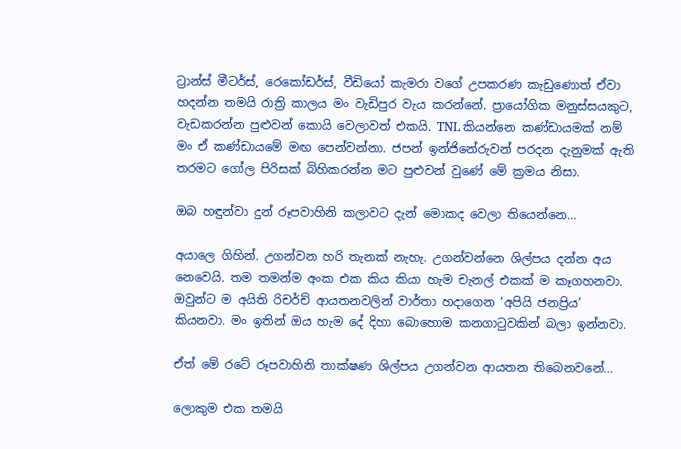ට්‍රාන්ස් මීටර්ස්, රෙකෝඩර්ස්, වීඩියෝ කැමරා වගේ උපකරණ කැඩුණොත් ඒවා හදන්න තමයි රාත්‍රි කාලය මං වැඩිපුර වැය කරන්නේ. ප්‍රායෝගික මනුස්සයකුට, වැඩකරන්න පුළුවන් කොයි වෙලාවත් එකයි. TNL කියන්නෙ කණ්ඩායමක් නම් මං ඒ කණ්ඩායමේ මඟ පෙන්වන්නා. ජපන් ඉන්ජිනේරුවන් පරදන දැනුමක් ඇති තරමට ‍ගෝල පිරිසක් බිහිකරන්න මට පුළුවන් වුණේ මේ ක්‍රමය නිසා.

ඔබ හඳුන්වා දුන් රූපවාහිනි කලාවට දැන් මොකද වෙලා තියෙන්නෙ…

අයාලෙ ගිහින්. උගන්වන හරි තැනක් නැහැ. උගන්වන්නෙ ශිල්පය දන්න අය නෙවෙයි. තම තමන්ම අංක එක කිය කියා හැම චැනල් එකක් ම කෑගහනවා. ඔවුන්ට ම අයිති රිචර්ච් ආයතනවලින් වාර්තා හදාගෙන ‘අපියි ජනප්‍රිය’ කියනවා. මං ඉතින් ඔය හැම දේ දිහා බොහොම කනගාටුවකින් බලා ඉන්නවා.

ඒත් මේ රටේ රූපවාහිනි තාක්ෂණ ශිල්පය උගන්වන ආයතන තිබෙනවනේ…

ලොකුම එක තමයි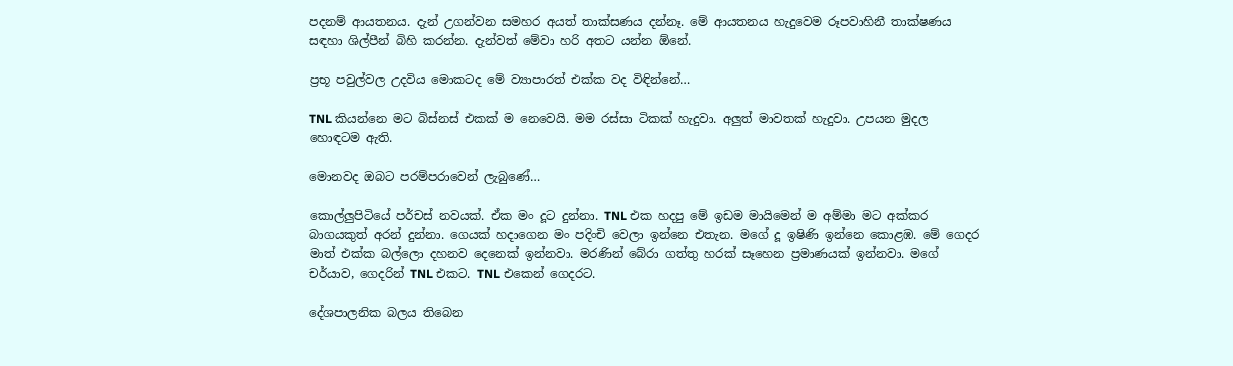පදනම් ආයතනය. දැන් උගන්වන සමහර අයත් තාක්සණය දන්නෑ. මේ ආයතනය හැදුවෙම රූපවාහිනී තාක්ෂණය සඳහා ශිල්පීන් බිහි කරන්න. දැන්වත් මේවා හරි අතට යන්න ඕනේ.

ප්‍රභූ පවුල්වල උදවිය මොකටද මේ ව්‍යාපාරත් එක්ක වද විඳින්නේ…

TNL කියන්නෙ මට බිස්නස් එකක් ම නෙවෙයි. මම රස්සා ටිකක් හැදුවා. අලුත් මාවතක් හැදුවා. උපයන මුදල හොඳටම ඇති.

මොනවද ඔබට පරම්පරාවෙන් ලැබුණේ…

කොල්ලුපිටියේ පර්චස් නවයක්. ඒක මං දූට දුන්නා. TNL එක හදපු මේ ඉඩම මායිමෙන් ම අම්මා මට අක්කර බාගයකුත් අරන් දුන්නා. ගෙයක් හදාගෙන මං පදිංචි වෙලා ඉන්නෙ එතැන. මගේ දූ ඉෂිණි ඉන්නෙ කොළඹ. මේ ගෙදර මාත් එක්ක බල්ලො දහනව දෙනෙක් ඉන්නවා. මරණින් බේරා ගත්තු හරක් සෑහෙන ප්‍රමාණයක් ඉන්නවා. මගේ චර්යාව, ගෙදරින් TNL එකට. TNL එකෙන් ගෙදරට.

දේශපාලනික බලය තිබෙන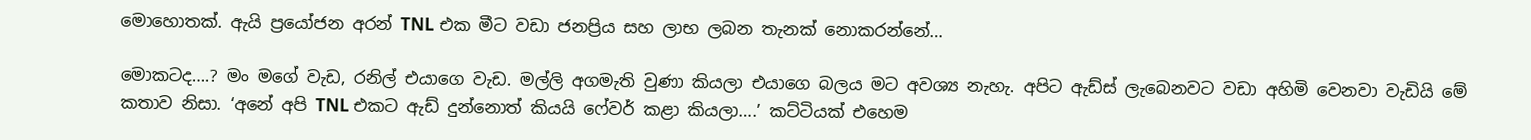මොහොතක්. ඇයි ප්‍රයෝජන අරන් TNL එක මීට වඩා ජනප්‍රිය සහ ලාභ ලබන තැනක් නොකරන්නේ…

මොකටද….? මං මගේ වැඩ, රනිල් එයාගෙ වැඩ. මල්ලි අගමැති වුණා කියලා එයාගෙ බලය මට අවශ්‍ය නැහැ. අපිට ඇඩ්ස් ලැබෙනවට වඩා අහිමි වෙනවා වැඩියි මේ කතාව නිසා. ‘අනේ අපි TNL එකට ඇඩ් දුන්නොත් කියයි ෆේවර් කළා කියලා….’ කට්ටියක් එහෙම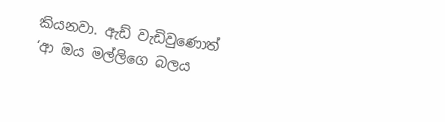කියනවා. ඇඩ් වැඩිවුණොත් ‘ආ ඔය මල්ලිගෙ බලය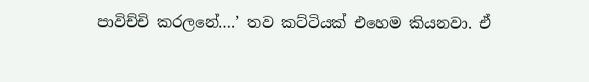පාවිච්චි කරලනේ….’ තව කට්ටියක් එහෙම කියනවා. ඒ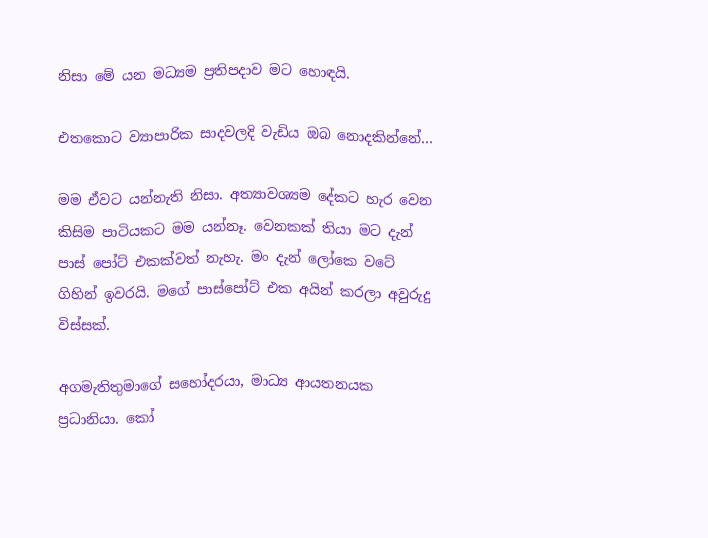නිසා මේ යන මධ්‍යම ප්‍රතිපදාව මට හොඳයි.

එතකොට ව්‍යාපාරික සාදවලදි වැඩිය ඔබ නොදකින්නේ…

මම ඒවට යන්නැති නිසා. අත්‍යාවශ්‍යම දේකට හැර වෙන කිසිම පාටියකට මම යන්නෑ. වෙනකක් තියා මට දැන් පාස් පෝට් එකක්වත් නැහැ. මං දැන් ලෝකෙ වටේ ගිහින් ඉවරයි. මගේ පාස්පෝට් එක අයින් කරලා අවුරුදු විස්සක්.

අගමැතිතුමාගේ සහෝදරයා, මාධ්‍ය ආයතනයක ප්‍රධානියා. කෝ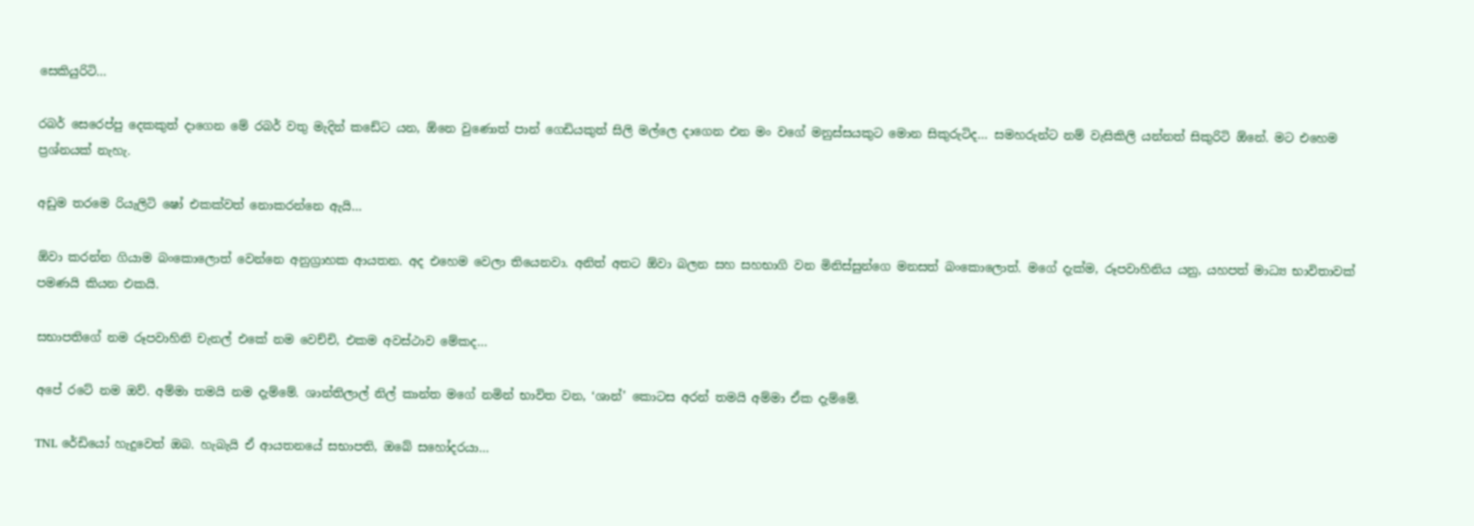සෙකියුරිටි…

රබර් සෙරෙප්පු දෙකකුත් දාගෙන මේ රබර් වතු මැදින් කඩේට යන, ඕනෙ වුණොත් පාන් ගෙඩියකුත් සිලි මල්ලෙ දාගෙන එන මං වගේ මනුස්සයකුට මොන සිකුරුටිද… සමහරුන්ට නම් වැසිකිලි යන්නත් සිකුරිටි ඕනේ. මට එහෙම ප්‍රශ්නයක් නැහැ.

අඩුම තරමෙ රියැලිටි ෂෝ එකක්වත් නොකරන්නෙ ඇයි…

ඕවා කරන්න ගියාම බංකොලොත් වෙන්නෙ අනුග්‍රාහක ආයතන. අද එහෙම වෙලා තියෙනවා. අනිත් අතට ඕවා බලන සහ සහභාගි වන මිනිස්සුන්ගෙ මනසත් බංකොලොත්. මගේ දැක්ම, රූපවාහිනිය යනු, යහපත් මාධ්‍ය භාවිතාවක් පමණයි කියන එකයි.

සභාපතිගේ නම රූපවාහිනි චැනල් එකේ නම වෙච්චි, එකම අවස්ථාව මේකද…

අපේ ‍රටේ නම ඔව්. අම්මා තමයි නම දැම්මේ. ශාන්තිලාල් නිල් කාන්ත මගේ නමින් භාවිත වන, ‘ශාන්’ කොටස අරන් තමයි අම්මා ඒක දැම්මේ.

TNL රේඩියෝ හැදුවෙත් ඔබ. හැබැයි ඒ ආයත‍නයේ සභාපති, ඔබේ සහෝදරයා…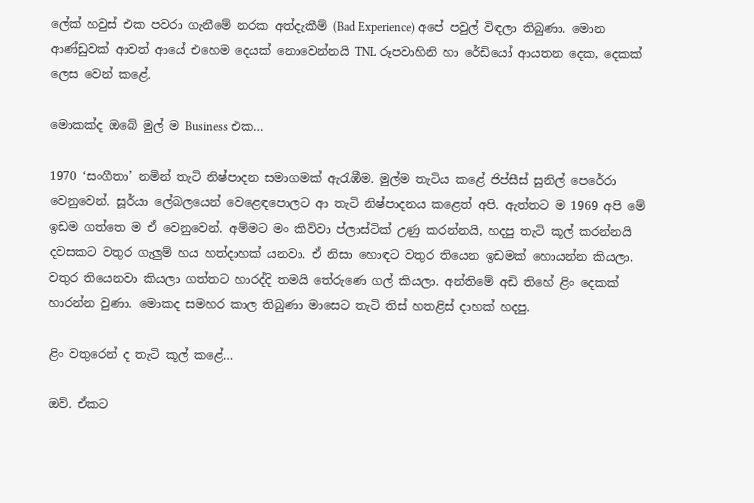ලේක් හවුස් එක පවරා ගැනීමේ නරක අත්දැකීම් (Bad Experience) අපේ පවුල් විඳලා තිබුණා. මොන ආණ්ඩුවක් ආවත් ආයේ එහෙම දෙයක් නොවෙන්නයි TNL රූපවාහිනි හා රේඩියෝ ආයතන දෙක, දෙකක් ලෙස වෙන් කළේ.

මොකක්ද ඔබේ මුල් ම Business එක…

1970 ‘සංගීතා’ නමින් තැටි නිෂ්පාදන සමාගමක් ඇරැඹීම. මුල්ම තැටිය කළේ ජිප්සීස් සුනිල් පෙරේරා වෙනුවෙන්. සූර්යා ලේබලයෙන් වෙළෙඳපොලට ආ තැටි නිෂ්පාදනය කළෙත් අපි. ඇත්තට ම 1969 අපි මේ ඉඩම ගත්තෙ ම ඒ වෙනුවෙන්. අම්මට මං කිව්වා ප්ලාස්ටික් උණු කරන්නයි, හදපු තැටි කූල් කරන්නයි දවසකට වතුර ගැලුම් හය හත්දාහක් යනවා. ඒ නිසා හොඳට වතුර තියෙන ඉඩමක් හොයන්න කියලා. වතුර තියෙනවා කියලා ගත්තට හාරද්දි තමයි තේරුණෙ ගල් කියලා. අන්තිමේ අඩි තිහේ ළිං දෙකක් හාරන්න වුණා. මොකද සමහර කාල තිබුණා මාසෙට තැටි තිස් හතළිස් දාහක් හදපු.

ළිං වතුරෙන් ද තැටි කූල් කළේ…

ඔව්. ඒකට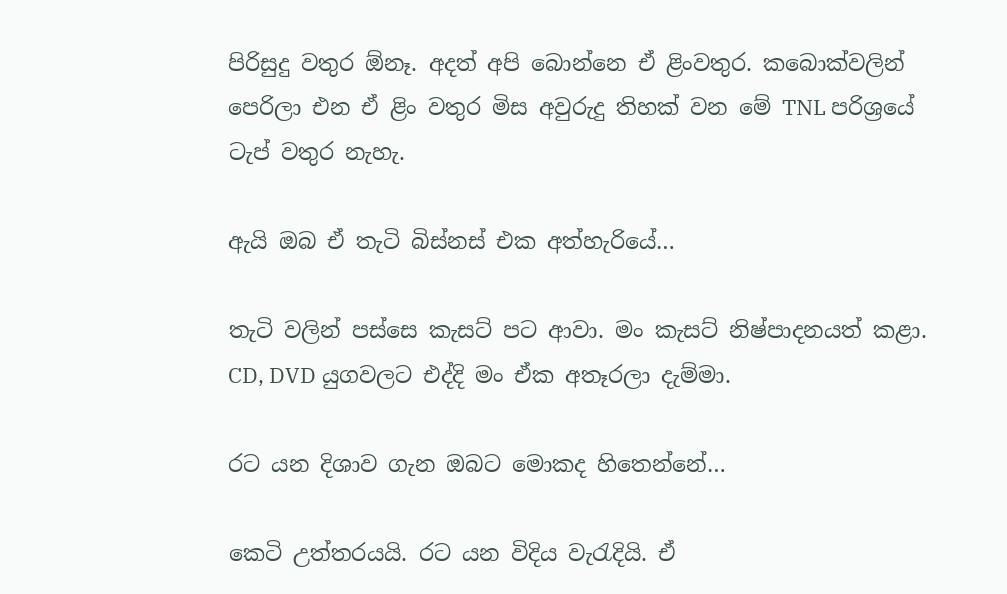පිරිසුදු වතුර ඕනෑ. අදත් අපි බොන්නෙ ඒ ළිංවතුර. කබොක්වලින් පෙරිලා එන ඒ ළිං වතුර මිස අවුරුදු තිහක් වන මේ TNL පරිශ්‍රයේ ටැප් වතුර නැහැ.

ඇයි ඔබ ඒ තැටි බිස්නස් එක අත්හැරියේ…

තැටි වලින් පස්සෙ කැසට් පට ආවා. මං කැසට් නිෂ්පාදනයත් කළා. CD, DVD යුගවලට එද්දි මං ඒක අතෑරලා දැම්මා.

රට යන දිශාව ගැන ඔබට මොකද හිතෙන්නේ…

කෙටි උත්තරයයි. රට යන විදිය වැරැදියි. ඒ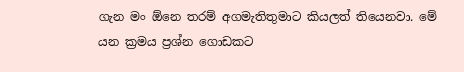ගැන මං ඕනෙ තරම් අගමැතිතුමාට කියලත් තියෙනවා. මේ යන ක්‍රමය ප්‍රශ්න ගොඩකට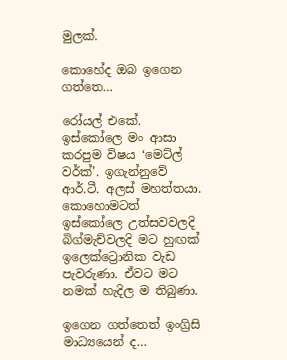මුලක්.

කොහේද ඔබ ඉගෙන ගත්තෙ…

රෝයල් එකේ. ඉස්කෝලෙ මං ආසා කරපුම විෂය ‘මෙට්ල් වර්ක්’. ඉගැන්නුවේ ආර්.ටී. අලස් මහත්තයා. කොහොමටත් ඉස්කෝලෙ උත්සවවලදි බිග්මැච්වලදි මට හුඟක් ඉලෙක්ට්‍රොනික වැඩ පැවරුණා. ඒවට මට නමක් හැදිල ම තිබුණා.

ඉගෙන ගත්තෙත් ඉංග්‍රිසි මාධ්‍යයෙන් ද…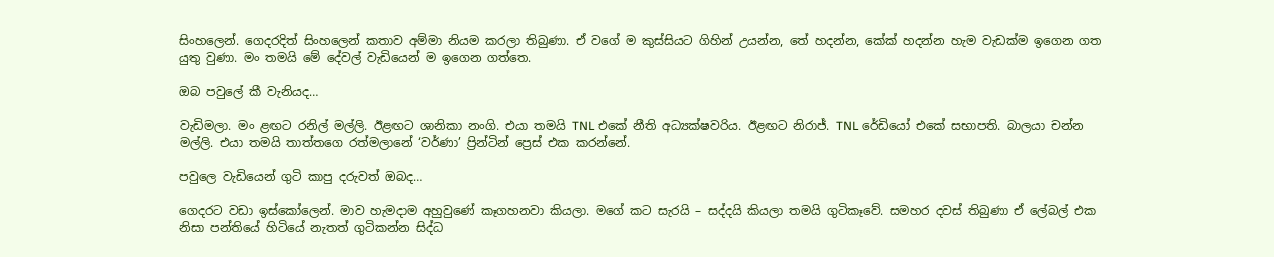සිංහලෙන්. ගෙදරදිත් සිංහලෙන් කතාව අම්මා නියම කරලා තිබුණා. ඒ වගේ ම කුස්සියට ගිහින් උයන්න, තේ හදන්න, කේක් හදන්න හැම වැඩක්ම ඉගෙන ගත යුතු වුණා. මං තමයි මේ දේවල් වැඩියෙන් ම ඉගෙන ගත්තෙ.

ඔබ පවුලේ කී වැනියද…

වැඩිමලා. මං ළඟට රනිල් මල්ලි. ඊළඟට ශානිකා නංගි. එයා තමයි TNL එකේ නීති අධ්‍යක්ෂවරිය. ඊළඟට නිරාජ්. TNL රේඩියෝ එකේ සභාපති. බාලයා චන්න මල්ලි. එයා තමයි තාත්තගෙ රත්මලානේ ‘වර්ණා’ ප්‍රින්ටින් ප්‍රෙස් එක කරන්නේ.

පවුලෙ වැඩියෙන් ගුටි කාපු දරුවත් ඔබද…

ගෙදරට වඩා ඉස්කෝලෙන්. මාව හැමදාම අහුවුණේ කෑගහනවා කියලා. මගේ කට සැරයි – සද්දයි කියලා තමයි ගුටිකෑවේ. සමහර දවස් තිබුණා ඒ ලේබල් එක නිසා පන්තියේ හිටියේ නැතත් ගුටිකන්න සිද්ධ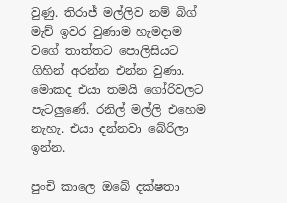වුණු. තිරාජ් මල්ලිව නම් බිග් මැච් ඉවර වුණාම හැමදාම වගේ තාත්තට පොලිසියට ගිහින් අරන්න එන්න වුණා. මොකද එයා තමයි ගෝරිවලට පැටලුණේ. රනිල් මල්ලි එහෙම නැහැ. එයා දන්නවා බේරිලා ඉන්න.

පුංචි කාලෙ ඔබේ දක්ෂතා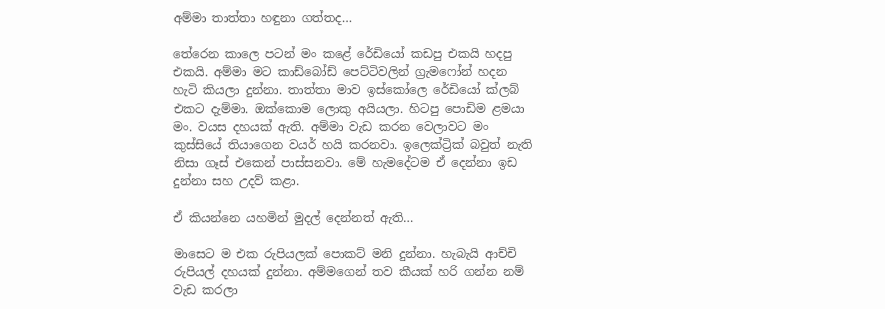අම්මා තාත්තා හඳුනා ගත්තද…

තේරෙන කාලෙ පටන් මං කළේ රේඩියෝ කඩපු එකයි හදපු එකයි. අම්මා මට කාඩ්බෝඩ් පෙට්ටිවලින් ග්‍රැමෆෝන් හදන හැටි කියලා දුන්නා. තාත්තා මාව ඉස්කෝලෙ රේඩියෝ ක්ලබ් එකට දැම්මා. ඔක්කොම ලොකු අයියලා. හිටපු පොඩිම ළමයා මං. වයස දහයක් ඇති. අම්මා වැඩ කරන වෙලාවට මං කුස්සියේ තියාගෙන වයර් හයි කරනවා. ඉලෙක්ට්‍රික් බවුත් නැති නිසා ගෑස් එකෙන් පාස්සනවා. මේ හැමදේටම ඒ දෙන්නා ඉඩ දුන්නා සහ උදව් කළා.

ඒ කියන්නෙ යහමින් මුදල් දෙන්නත් ඇති…

මාසෙට ම එක රුපියලක් පොකට් මනි දුන්නා. හැබැයි ආච්චි රුපියල් දහයක් දුන්නා. අම්මගෙන් තව කීයක් හරි ගන්න නම් වැඩ කරලා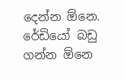දෙන්න ඕනෙ. රේඩියෝ බඩු ගන්න ඕනෙ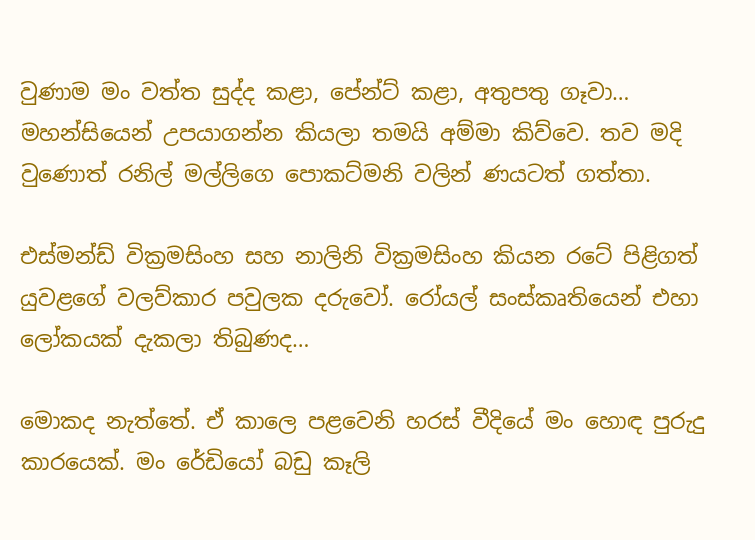වුණාම මං වත්ත සුද්ද කළා, පේන්ට් කළා, අතුපතු ගෑවා… මහන්සියෙන් උපයාගන්න කියලා තමයි අම්මා කිව්වෙ. තව මදි වුණොත් රනිල් මල්ලිගෙ පොකට්මනි වලින් ණයටත් ගත්තා.

එස්මන්ඩ් වික්‍රමසිංහ සහ නාලිනි වික්‍රමසිංහ කියන රටේ පිළිගත් යුවළගේ වලව්කාර පවුලක දරුවෝ. රෝයල් සංස්කෘතියෙන් එහා ලෝකයක් දැකලා තිබුණද…

මොකද නැත්තේ. ඒ කාලෙ පළවෙනි හරස් වීදියේ මං හොඳ පුරුදු කාරයෙක්. මං රේඩියෝ බඩු කෑලි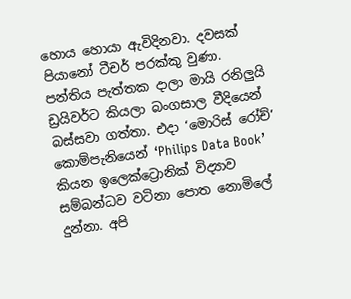හොය හොයා ඇවිදිනවා. දවසක් පියානෝ ටීචර් පරක්කු වුණා. පන්තිය පැත්තක දාලා මායි රනිලුයි ඩ්‍රයිවර්ට කියලා බංගසාල වීදියෙන් බස්සවා ගත්තා. එදා ‘මොරිස් රෝච්’ කොම්පැනියෙන් ‘Philips Data Book’ කියන ඉලෙක්ට්‍රොනික් විද්‍යාව සම්බන්ධව වටිනා පොත නොමිලේ දුන්නා. අපි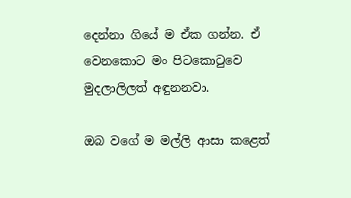දෙන්නා ගියේ ම ඒක ගන්න. ඒ වෙනකොට මං පිටකොටුවෙ මුදලාලිලත් අඳුනනවා.

ඔබ වගේ ම මල්ලි ආසා කළෙත්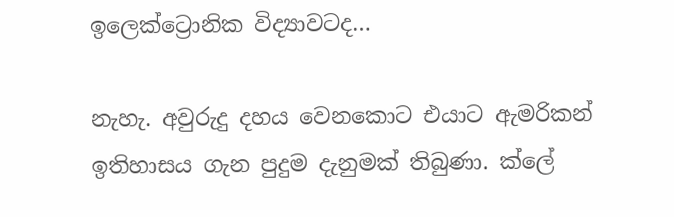ඉලෙක්ට්‍රොනික විද්‍යාවටද…

නැහැ. අවුරුදු දහය වෙනකොට එයාට ඇමරිකන් ඉතිහාසය ගැන පුදුම දැනුමක් තිබුණා. ක්ලේ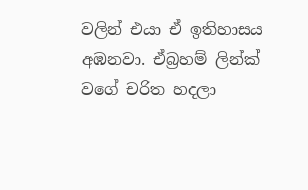වලින් එයා ඒ ඉතිහාසය අඹනවා. ඒබ්‍රහම් ලින්ක් වගේ චරිත හදලා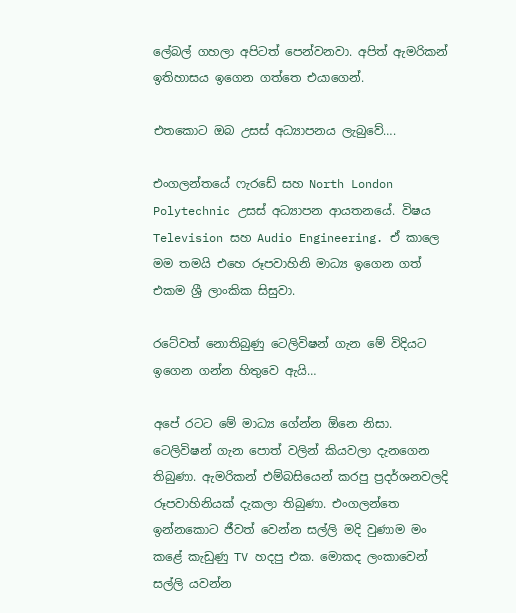ලේබල් ගහලා අපිටත් පෙන්වනවා. අපිත් ඇමරිකන් ඉතිහාසය ඉගෙන ගත්තෙ එයාගෙන්.

එතකොට ඔබ උසස් අධ්‍යාපනය ලැබුවේ….

එංගලන්තයේ ෆැරඩේ සහ North London Polytechnic උසස් අධ්‍යාපන ආයතනයේ. විෂය Television සහ Audio Engineering. ඒ කාලෙ මම තමයි එහෙ රූපවාහිනි මාධ්‍ය ඉගෙන ගත් එකම ශ්‍රී ලාංකික සිසුවා.

රටේවත් නොතිබුණු ටෙලිවිෂන් ගැන මේ විදියට ඉගෙන ගන්න හිතුවෙ ඇයි…

අපේ රටට මේ මාධ්‍ය ගේන්න ඕනෙ නිසා. ටෙලිවිෂන් ගැන පොත් වලින් කියවලා දැනගෙන තිබුණා. ඇමරිකන් එම්බසියෙන් කරපු ප්‍රදර්ශනවලදි රූපවාහිනියක් දැකලා තිබුණා. එංගලන්තෙ ඉන්නකොට ජීවත් වෙන්න සල්ලි මදි වුණාම මං කළේ කැඩුණු TV හදපු එක. මොකද ලංකාවෙන් සල්ලි යවන්න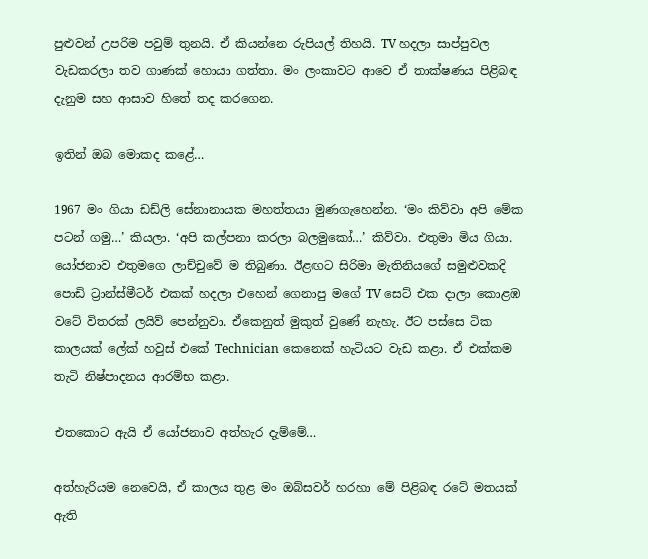පුළුවන් උපරිම පවුම් තුනයි. ඒ කියන්නෙ රුපියල් තිහයි. TV හදලා සාප්පුවල වැඩකරලා තව ගාණක් හොයා ගත්තා. මං ලංකාවට ආවෙ ඒ තාක්ෂණය පිළිබඳ දැනුම සහ ආසාව හිතේ තද කරගෙන.

ඉතින් ඔබ මොකද කළේ…

1967 මං ගියා ඩඩ්ලි සේනානායක මහත්තයා මුණගැහෙන්න. ‘මං කිව්වා අපි මේක පටන් ගමු…’ කියලා. ‘අපි කල්පනා කරලා බලමුකෝ…’ කිව්වා. එතුමා මිය ගියා. යෝජනාව එතුමගෙ ලාච්චුවේ ම තිබුණා. ඊළඟට සිරිමා මැතිනියගේ සමුළුවකදි පොඩි ට්‍රාන්ස්මීටර් එකක් හදලා එහෙන් ගෙනාපු මගේ TV සෙට් එක දාලා කොළඹ වටේ විතරක් ලයිව් පෙන්නුවා. ඒකෙනුත් මුකුත් වුණේ නැහැ. ඊට පස්සෙ ටික කාලයක් ලේක් හවුස් එකේ Technician කෙනෙක් හැටියට වැඩ කළා. ඒ එක්කම තැටි නිෂ්පාදනය ආරම්භ කළා.

එතකොට ඇයි ඒ යෝජනාව අත්හැර දැම්මේ…

අත්හැරියම නෙවෙයි, ඒ කාලය තුළ මං ඔබ්සවර් හරහා මේ පිළිබඳ රටේ මතයක් ඇති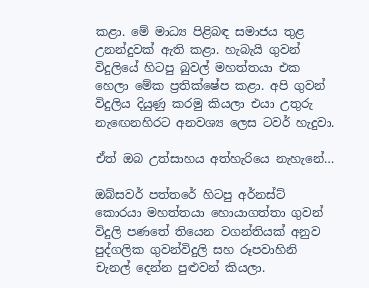කළා. මේ මාධ්‍ය පිළිබඳ සමාජය තුළ උනන්දුවක් ඇති කළා. හැබැයි ගුවන් විදුලියේ හිටපු බුවල් මහත්තයා එක හෙලා මේක ප්‍රතික්ෂේප කළා. අපි ගුවන් විදුලිය දියුණු කරමු කියලා එයා උතුරු නැ‍ඟෙනහිරට අනවශ්‍ය ලෙස ටවර් හැදුවා.

ඒත් ඔබ උත්සාහය අත්හැරියෙ නැහැනේ…

ඔබ්සවර් පත්තරේ හිටපු අර්නස්ට් කොරයා මහත්තයා හොයාගත්තා ගුවන් විදුලි පණතේ තියෙන වගන්තියක් අනුව පුද්ගලික ගුවන්විදුලි සහ රූපවාහිනි චැනල් දෙන්න පුළුවන් කියලා.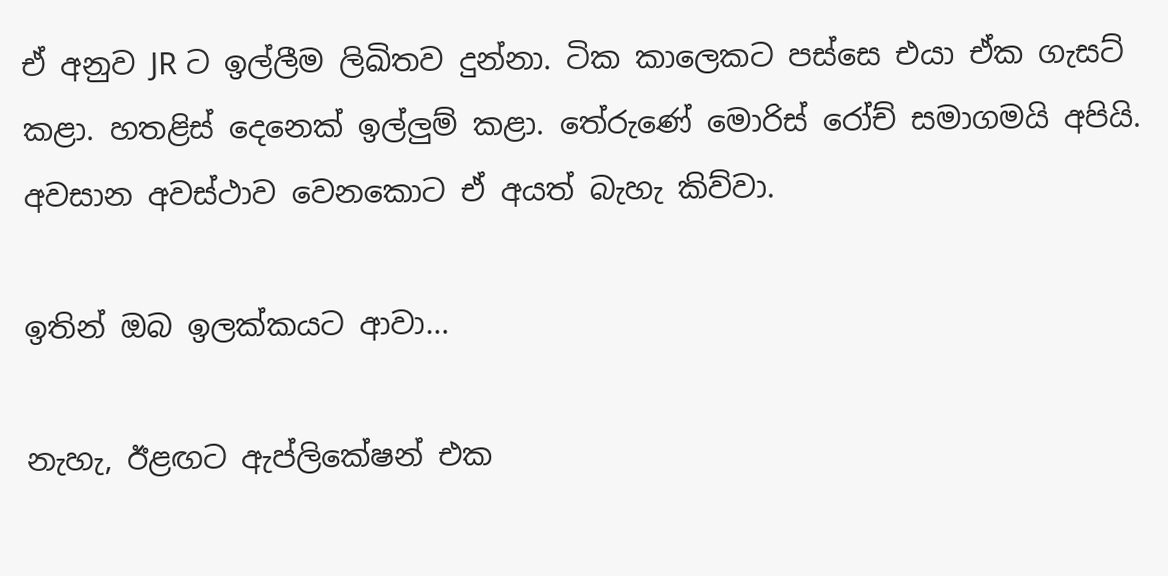ඒ අනුව JR ට ඉල්ලීම ලිඛිතව දුන්නා. ටික කාලෙකට පස්සෙ එයා ඒක ගැසට් කළා. හතළිස් දෙනෙක් ඉල්ලුම් කළා. තේරුණේ මොරිස් රෝච් සමාගමයි අපියි. අවසාන අවස්ථාව වෙන‍කොට ඒ අයත් බැහැ කිව්වා.

ඉතින් ඔබ ඉලක්කයට ආවා…

නැහැ, ඊළඟට ඇප්ලිකේෂන් එක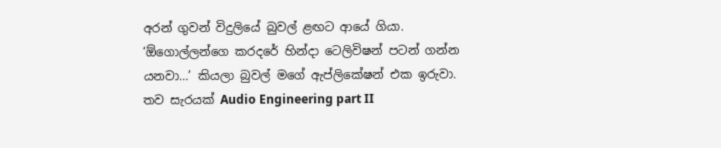අරන් ගුවන් විදුලියේ බුවල් ළඟට ආයේ ගියා. ‘ඕගොල්ලන්ගෙ කරදරේ හින්දා ටෙලිවිෂන් පටන් ගන්න යනවා…’ කියලා බුවල් මගේ ඇප්ලිකේෂන් එක ඉරුවා. තව සැරයක් Audio Engineering part II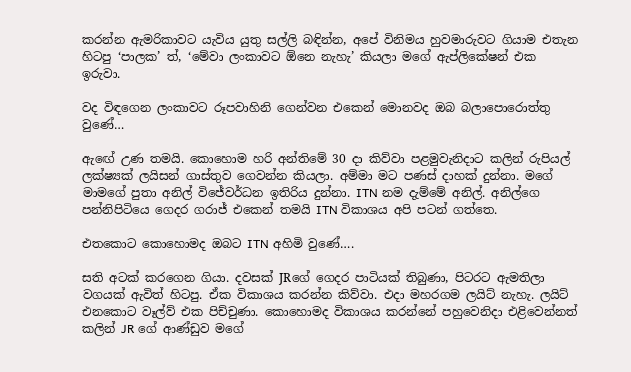කරන්න ඇමරිකාවට යැවිය යුතු සල්ලි බඳින්න, අපේ විනිමය හුවමාරුවට ගියාම එතැන හිටපු ‘පාලක’ ත්, ‘මේවා ලංකාවට ඕනෙ නැහැ’ කියලා මගේ ඇප්ලිකේෂන් එක ඉරුවා.

වද විඳගෙන ලංකාවට රූපවාහිනි ගෙන්වන එකෙන් මොනවද ඔබ බලාපොරොත්තු වුණේ…

ඇ‍ඟේ උණ තමයි. කොහොම හරි අන්තිමේ 30 දා කිව්වා පළමුවැනිදාට කලින් රුපියල් ලක්ෂ්‍යක් ලයිසන් ගාස්තුව ගෙවන්න කියලා. අම්මා මට පණස් දාහක් දුන්නා. මගේ මාමගේ පුතා අනිල් විජේවර්ධන ඉතිරිය දුන්නා. ITN නම දැම්මේ අනිල්. අනිල්ගෙ පන්නිපිටියෙ ගෙදර ගරාජ් එකෙන් තමයි ITN විකාශය අපි පටන් ගත්තෙ.

එතකොට කොහොමද ඔබට ITN අහිමි වුණේ….

සති අටක් කරගෙන ගියා. දවසක් JRගේ ගෙදර පාටියක් තිබුණා, පිටරට ඇමතිලා වගයක් ඇවිත් හිටපු. ඒක විකාශය කරන්න කිව්වා. එදා මහරගම ලයිට් නැහැ. ලයිට් එනකොට වෑල්ව් එක පිච්චුණා. කොහොමද විකාශය කරන්නේ පහුවෙනිදා එළිවෙන්නත් කලින් JR ගේ ආණ්ඩුව මගේ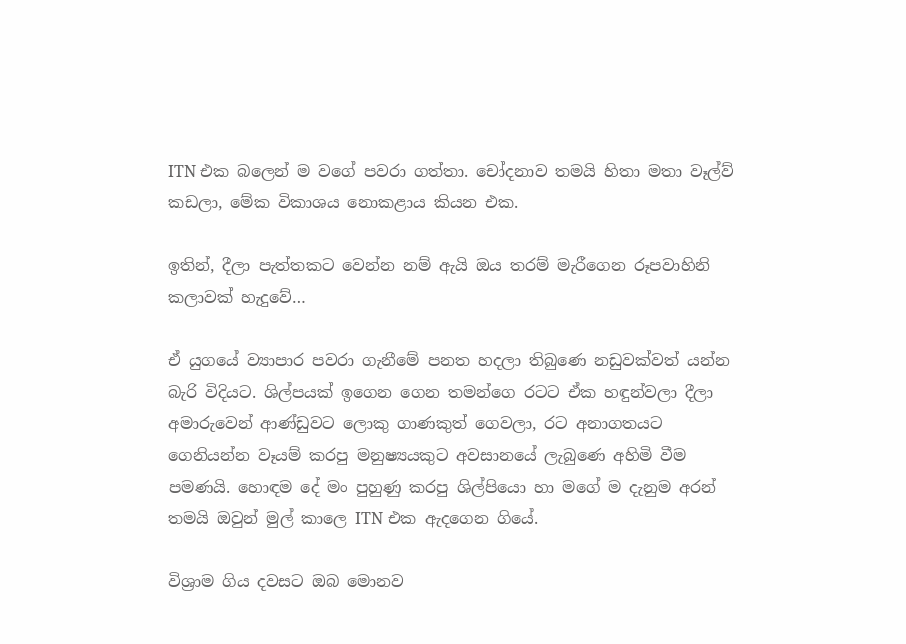ITN එක බලෙන් ම වගේ පවරා ගත්තා. චෝදනාව තමයි හිතා මතා වෑල්ව් කඩලා, මේක විකාශය නොකළාය කියන එක.

ඉතින්, දීලා පැත්තකට වෙන්න නම් ඇයි ඔය තරම් මැරීගෙන රූපවාහිනි කලාවක් හැදුවේ…

ඒ යුගයේ ව්‍යාපාර පවරා ගැනීමේ පනත හදලා තිබුණෙ නඩුවක්වත් යන්න බැරි විදියට. ශිල්පයක් ඉගෙන ගෙන තමන්ගෙ රටට ඒක හඳුන්වලා දීලා අමාරුවෙන් ආණ්ඩුවට ලොකු ගාණකුත් ගෙවලා, රට අනාගතයට ගෙනියන්න වෑයම් කරපු මනුෂ්‍යයකුට අවසානයේ ලැබුණෙ අහිමි වීම පමණයි. හොඳම දේ මං පුහුණු කරපු ශිල්පියො හා මගේ ම දැනුම අරන් තමයි ඔවුන් මුල් කාලෙ ITN එක ඇදගෙන ගියේ.

විශ්‍රාම ගිය දවසට ඔබ මොනව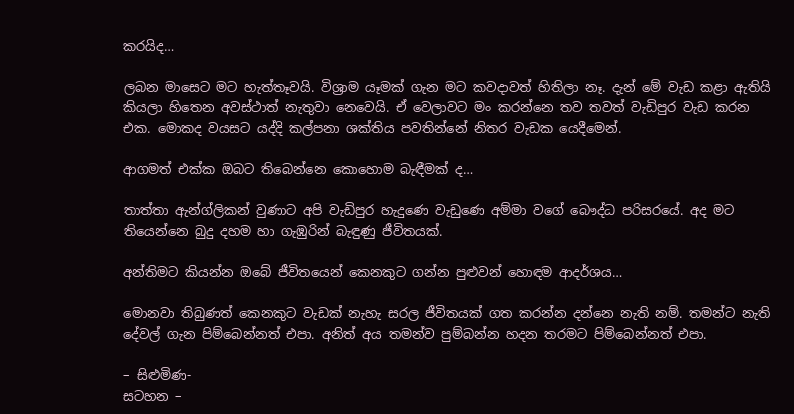කරයිද…

ලබන මාසෙට මට හැත්තෑවයි. විශ්‍රාම යෑමක් ගැන මට කවදාවත් හිතිලා නෑ. දැන් මේ වැඩ කළා ඇතියි කියලා හිතෙන අවස්ථාත් නැතුවා නෙවෙයි. ඒ වෙලාවට මං කරන්නෙ තව තවත් වැඩිපුර වැඩ කරන එක. මොකද වයසට යද්දි කල්පනා ශක්තිය පවතින්නේ නිතර වැඩක යෙදීමෙන්.

ආගමත් එක්ක ඔබට තිබෙන්නෙ කොහොම බැඳීමක් ද…

තාත්තා ඇන්ග්ලිකන් වුණාට අපි වැඩිපුර හැදුණෙ වැඩුණෙ අම්මා වගේ බෞද්ධ පරිසරයේ. අද මට තියෙන්නෙ බුදු දහම හා ගැඹුරින් බැඳුණු ජීවිතයක්.

අන්තිමට කියන්න ඔබේ ජීවිතයෙන් කෙනකුට ගන්න පුළුවන් හොඳම ආදර්ශය…

මොනවා තිබුණත් කෙනකුට වැඩක් නැහැ සරල ජීවිතයක් ගත කරන්න දන්නෙ නැති නම්. තමන්ට නැති දේවල් ගැන පිම්බෙන්නත් එපා. අනිත් අය තමන්ව පුම්බන්න හදන තරමට පිම්බෙන්නත් එපා.

– සිළුමිණ-
සටහන –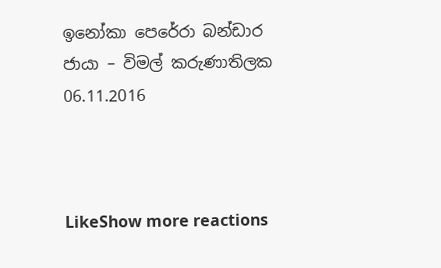ඉනෝකා පෙරේරා බන්ඩාර
ජායා – විමල් කරුණාතිලක
06.11.2016



LikeShow more reactions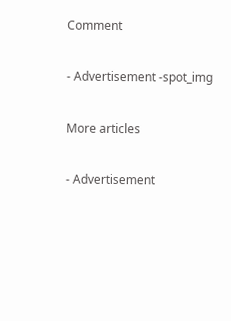Comment

- Advertisement -spot_img

More articles

- Advertisement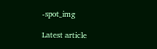-spot_img

Latest article